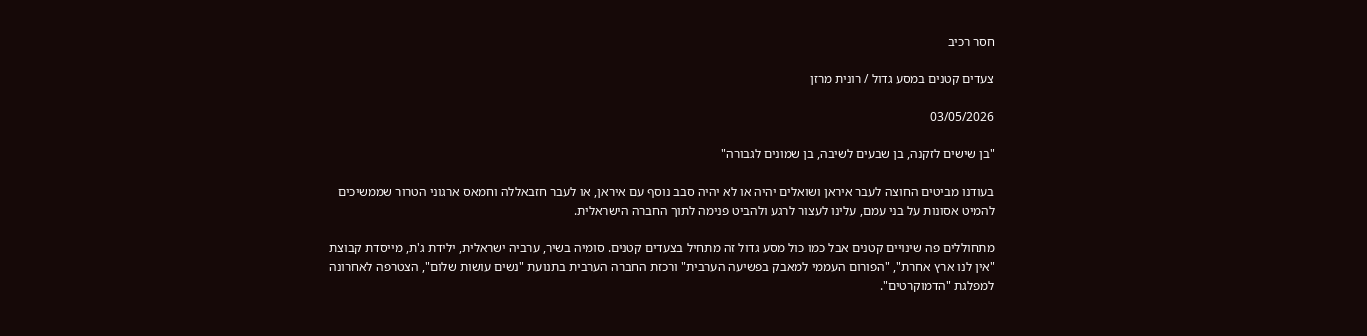חסר רכיב

צעדים קטנים במסע גדול / רונית מרזן

03/05/2026

"בן שישים לזקנה, בן שבעים לשיבה, בן שמונים לגבורה"

בעודנו מביטים החוצה לעבר איראן ושואלים יהיה או לא יהיה סבב נוסף עם איראן, או לעבר חזבאללה וחמאס ארגוני הטרור שממשיכים להמיט אסונות על בני עמם, עלינו לעצור לרגע ולהביט פנימה לתוך החברה הישראלית.

מתחוללים פה שינויים קטנים אבל כמו כול מסע גדול זה מתחיל בצעדים קטנים. סומיה בשיר, ערביה ישראלית, ילידת ג'ת, מייסדת קבוצת "אין לנו ארץ אחרת", "הפורום העממי למאבק בפשיעה הערבית" ורכזת החברה הערבית בתנועת "נשים עושות שלום", הצטרפה לאחרונה למפלגת "הדמוקרטים".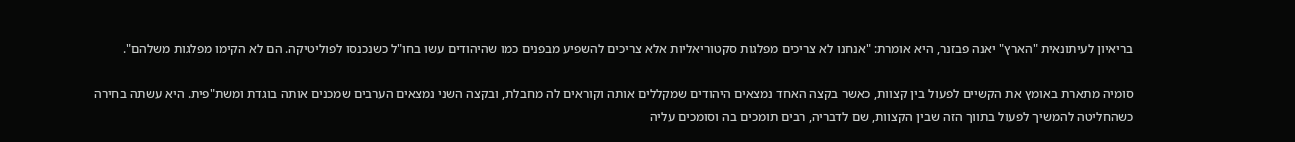בריאיון לעיתונאית "הארץ" יאנה פבזנר, היא אומרת: "אנחנו לא צריכים מפלגות סקטוריאליות אלא צריכים להשפיע מבפנים כמו שהיהודים עשו בחו"ל כשנכנסו לפוליטיקה. הם לא הקימו מפלגות משלהם".

סומיה מתארת באומץ את הקשיים לפעול בין קצוות, כאשר בקצה האחד נמצאים היהודים שמקללים אותה וקוראים לה מחבלת, ובקצה השני נמצאים הערבים שמכנים אותה בוגדת ומשת"פית. היא עשתה בחירה כשהחליטה להמשיך לפעול בתווך הזה שבין הקצוות, שם לדבריה, רבים תומכים בה וסומכים עליה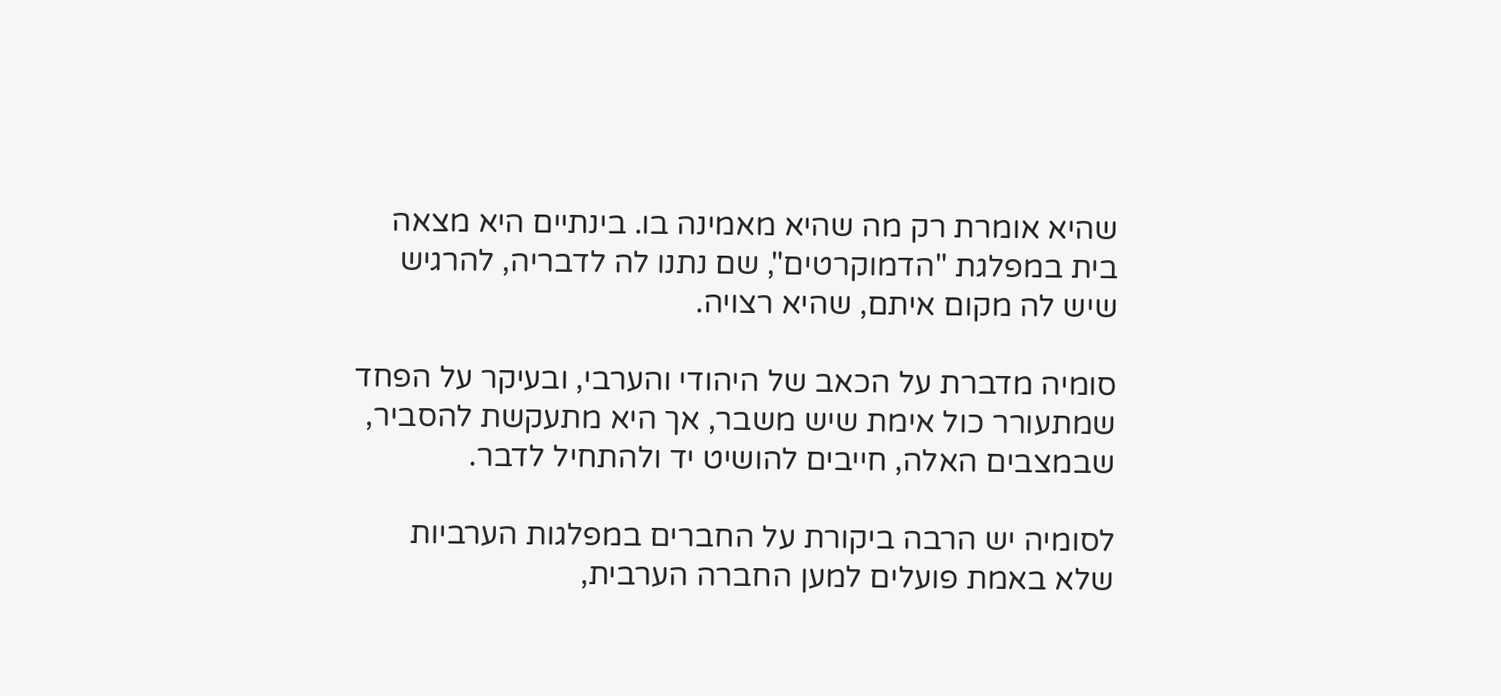שהיא אומרת רק מה שהיא מאמינה בו. בינתיים היא מצאה בית במפלגת "הדמוקרטים", שם נתנו לה לדבריה, להרגיש שיש לה מקום איתם, שהיא רצויה.

סומיה מדברת על הכאב של היהודי והערבי, ובעיקר על הפחד שמתעורר כול אימת שיש משבר, אך היא מתעקשת להסביר, שבמצבים האלה, חייבים להושיט יד ולהתחיל לדבר.

לסומיה יש הרבה ביקורת על החברים במפלגות הערביות שלא באמת פועלים למען החברה הערבית,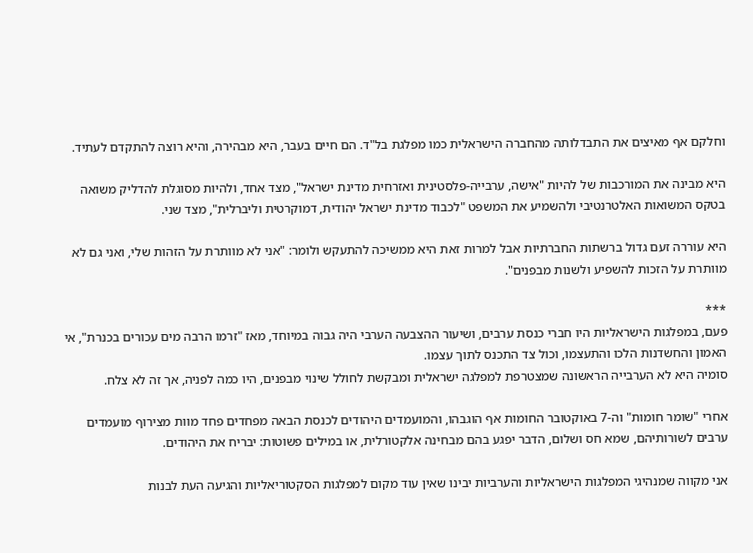וחלקם אף מאיצים את התבדלותה מהחברה הישראלית כמו מפלגת בל"ד. הם חיים בעבר, היא מבהירה, והיא רוצה להתקדם לעתיד.

היא מבינה את המורכבות של להיות "אישה, ערבייה-פלסטינית ואזרחית מדינת ישראל", מצד אחד, ולהיות מסוגלת להדליק משואה בטקס המשואות האלטרנטיבי ולהשמיע את המשפט "לכבוד מדינת ישראל יהודית, דמוקרטית וליברלית", מצד שני.

היא עוררה זעם גדול ברשתות החברתיות אבל למרות זאת היא ממשיכה להתעקש ולומר: "אני לא מוותרת על הזהות שלי, ואני גם לא מוותרת על הזכות להשפיע ולשנות מבפנים".

***
פעם, במפלגות הישראליות היו חברי כנסת ערבים, ושיעור ההצבעה הערבי היה גבוה במיוחד, מאז "זרמו הרבה מים עכורים בכנרת", אי האמון והחשדנות הלכו והתעצמו, וכול צד התכנס לתוך עצמו.
סומיה היא לא הערבייה הראשונה שמצטרפת למפלגה ישראלית ומבקשת לחולל שינוי מבפנים, היו כמה לפניה, אך זה לא צלח.

אחרי "שומר חומות" וה-7 באוקטובר החומות אף הוגבהו, והמועמדים היהודים לכנסת הבאה מפחדים פחד מוות מצירוף מועמדים ערבים לשורותיהם, שמא חס ושלום, הדבר יפגע בהם מבחינה אלקטורלית, או במילים פשוטות: יבריח את היהודים.

אני מקווה שמנהיגי המפלגות הישראליות והערביות יבינו שאין עוד מקום למפלגות הסקטוריאליות והגיעה העת לבנות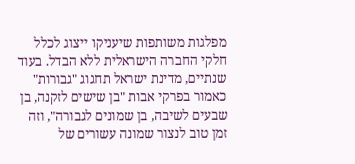מפלגות משותפות שיעניקו ייצוג לכלל חלקי החברה הישראלית ללא הבדל. בעוד שנתיים, מדינת ישראל תחגוג "גבורות" כאמור בפרקי אבות "בן שישים לזקנה, בן שבעים לשיבה, בן שמונים לגבורה", וזה זמן טוב לנצור שמונה עשורים של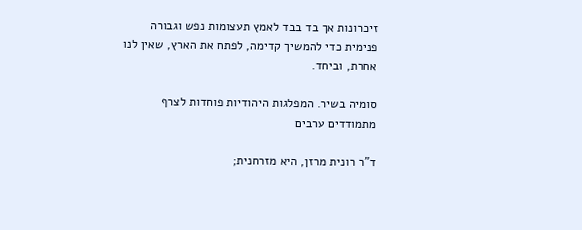זיכרונות אך בד בבד לאמץ תעצומות נפש וגבורה פנימית כדי להמשיך קדימה, לפתח את הארץ, שאין לנו אחרת, וביחד.

סומיה בשיר. המפלגות היהודיות פוחדות לצרף מתמודדים ערבים

ד"ר רונית מרזן, היא מזרחנית;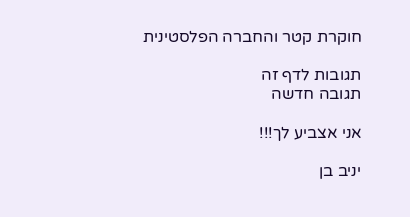חוקרת קטר והחברה הפלסטינית

תגובות לדף זה
תגובה חדשה

אני אצביע לך!!!

יניב בן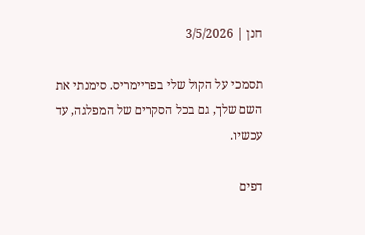חנן | 3/5/2026

תסמכי על הקול שלי בפריימריס. סימנתי את השם שלך, גם בכל הסקרים של המפלגה, עד עכשיו.

דפים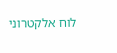לוח אלקטרוני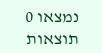נמצאו 0 תוצאות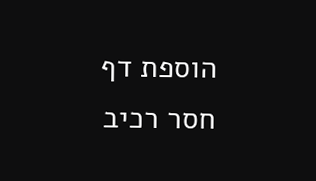הוספת דף
חסר רכיב